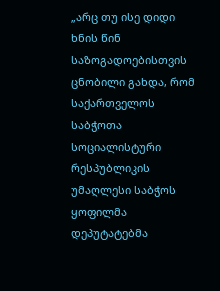„არც თუ ისე დიდი ხნის წინ საზოგადოებისთვის ცნობილი გახდა, რომ საქართველოს საბჭოთა სოციალისტური რესპუბლიკის უმაღლესი საბჭოს ყოფილმა დეპუტატებმა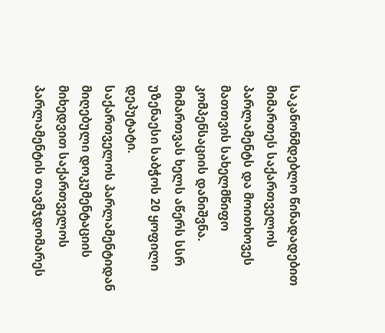საკანონმდებლო წინადადებით მიმართეს საქართველოს პარლამენტს და მოითხოვეს მათთვის სახელმწიფო კომპენსაციის დანიშვნა. მიმართვას ხელს აწერს სსრ უზენაესი საბჭოს 20 ყოფილი დეპუტატი.
საქართველოს პარლამენტიდან მიღებული დოკუმენტაციის მიხედვით საქართველოს პარლამენტის თავმჯდომარეს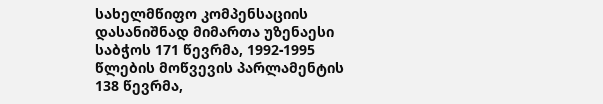სახელმწიფო კომპენსაციის დასანიშნად მიმართა უზენაესი საბჭოს 171 წევრმა, 1992-1995 წლების მოწვევის პარლამენტის 138 წევრმა,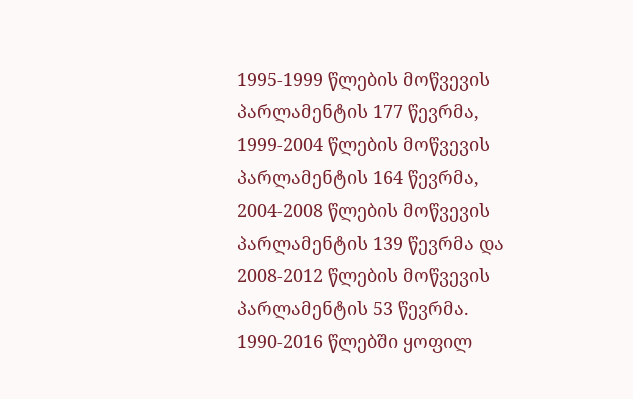1995-1999 წლების მოწვევის პარლამენტის 177 წევრმა, 1999-2004 წლების მოწვევის პარლამენტის 164 წევრმა, 2004-2008 წლების მოწვევის პარლამენტის 139 წევრმა და 2008-2012 წლების მოწვევის პარლამენტის 53 წევრმა.
1990-2016 წლებში ყოფილ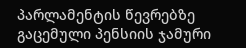პარლამენტის წევრებზე გაცემული პენსიის ჯამური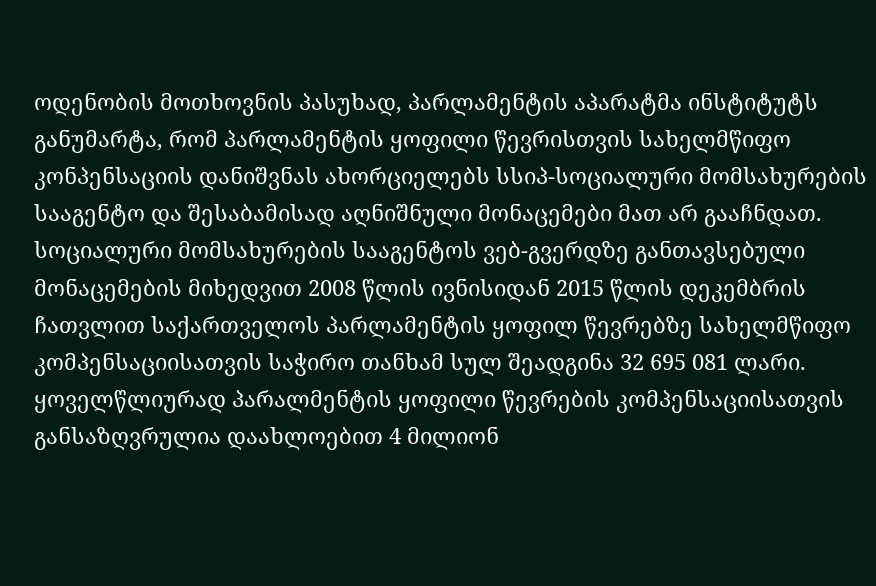ოდენობის მოთხოვნის პასუხად, პარლამენტის აპარატმა ინსტიტუტს განუმარტა, რომ პარლამენტის ყოფილი წევრისთვის სახელმწიფო კონპენსაციის დანიშვნას ახორციელებს სსიპ-სოციალური მომსახურების სააგენტო და შესაბამისად აღნიშნული მონაცემები მათ არ გააჩნდათ.
სოციალური მომსახურების სააგენტოს ვებ-გვერდზე განთავსებული მონაცემების მიხედვით 2008 წლის ივნისიდან 2015 წლის დეკემბრის ჩათვლით საქართველოს პარლამენტის ყოფილ წევრებზე სახელმწიფო კომპენსაციისათვის საჭირო თანხამ სულ შეადგინა 32 695 081 ლარი. ყოველწლიურად პარალმენტის ყოფილი წევრების კომპენსაციისათვის განსაზღვრულია დაახლოებით 4 მილიონ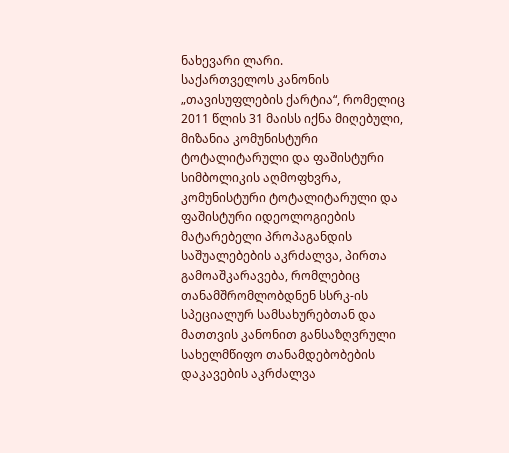ნახევარი ლარი.
საქართველოს კანონის „თავისუფლების ქარტია“, რომელიც 2011 წლის 31 მაისს იქნა მიღებული, მიზანია კომუნისტური ტოტალიტარული და ფაშისტური სიმბოლიკის აღმოფხვრა, კომუნისტური ტოტალიტარული და ფაშისტური იდეოლოგიების მატარებელი პროპაგანდის საშუალებების აკრძალვა, პირთა გამოაშკარავება, რომლებიც თანამშრომლობდნენ სსრკ-ის სპეციალურ სამსახურებთან და მათთვის კანონით განსაზღვრული სახელმწიფო თანამდებობების დაკავების აკრძალვა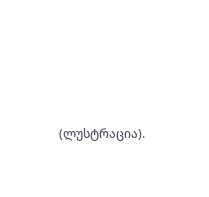(ლუსტრაცია).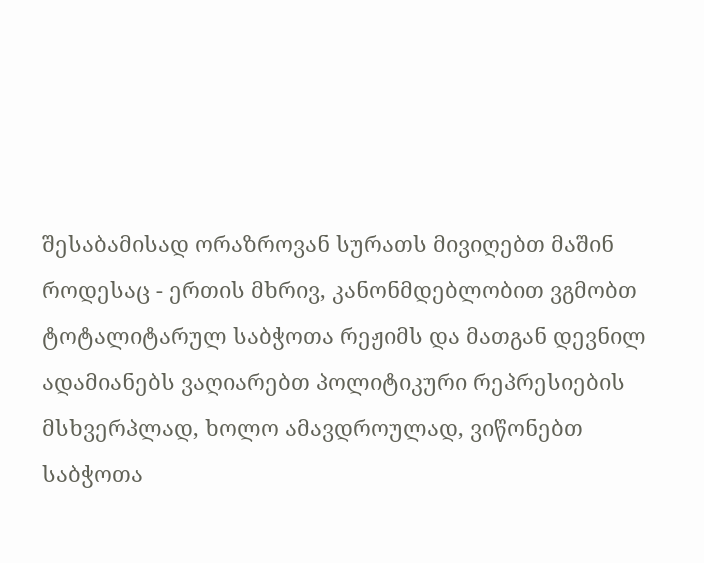შესაბამისად ორაზროვან სურათს მივიღებთ მაშინ როდესაც - ერთის მხრივ, კანონმდებლობით ვგმობთ ტოტალიტარულ საბჭოთა რეჟიმს და მათგან დევნილ ადამიანებს ვაღიარებთ პოლიტიკური რეპრესიების მსხვერპლად, ხოლო ამავდროულად, ვიწონებთ საბჭოთა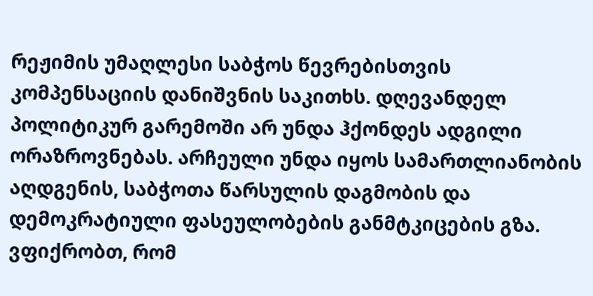რეჟიმის უმაღლესი საბჭოს წევრებისთვის კომპენსაციის დანიშვნის საკითხს. დღევანდელ პოლიტიკურ გარემოში არ უნდა ჰქონდეს ადგილი ორაზროვნებას. არჩეული უნდა იყოს სამართლიანობის აღდგენის, საბჭოთა წარსულის დაგმობის და დემოკრატიული ფასეულობების განმტკიცების გზა.
ვფიქრობთ, რომ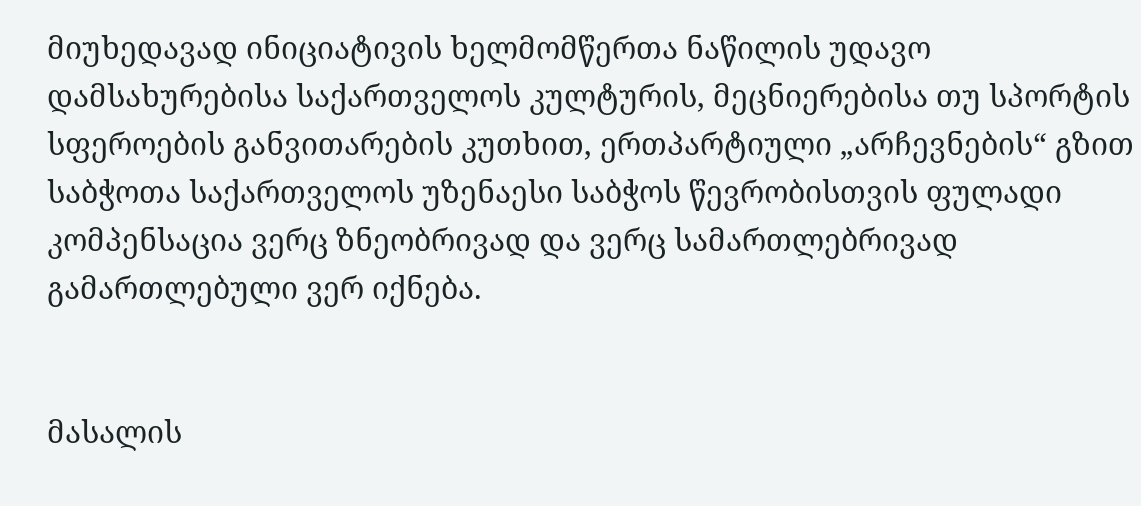მიუხედავად ინიციატივის ხელმომწერთა ნაწილის უდავო დამსახურებისა საქართველოს კულტურის, მეცნიერებისა თუ სპორტის სფეროების განვითარების კუთხით, ერთპარტიული „არჩევნების“ გზით საბჭოთა საქართველოს უზენაესი საბჭოს წევრობისთვის ფულადი კომპენსაცია ვერც ზნეობრივად და ვერც სამართლებრივად გამართლებული ვერ იქნება.


მასალის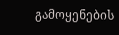გამოყენების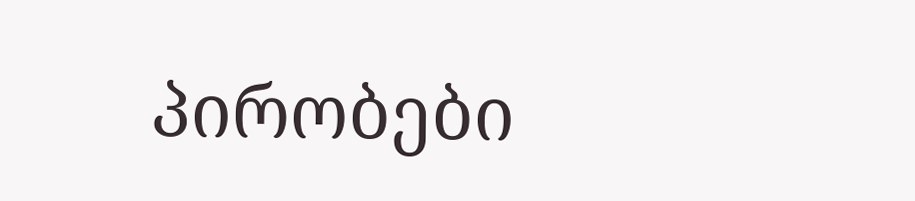პირობები